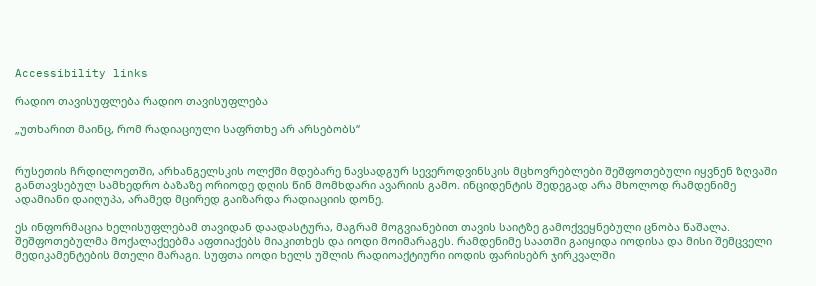Accessibility links

რადიო თავისუფლება რადიო თავისუფლება

„უთხარით მაინც, რომ რადიაციული საფრთხე არ არსებობს“


რუსეთის ჩრდილოეთში, არხანგელსკის ოლქში მდებარე ნავსადგურ სევეროდვინსკის მცხოვრებლები შეშფოთებული იყვნენ ზღვაში განთავსებულ სამხედრო ბაზაზე ორიოდე დღის წინ მომხდარი ავარიის გამო. ინციდენტის შედეგად არა მხოლოდ რამდენიმე ადამიანი დაიღუპა, არამედ მცირედ გაიზარდა რადიაციის დონე.

ეს ინფორმაცია ხელისუფლებამ თავიდან დაადასტურა, მაგრამ მოგვიანებით თავის საიტზე გამოქვეყნებული ცნობა წაშალა. შეშფოთებულმა მოქალაქეებმა აფთიაქებს მიაკითხეს და იოდი მოიმარაგეს. რამდენიმე საათში გაიყიდა იოდისა და მისი შემცველი მედიკამენტების მთელი მარაგი. სუფთა იოდი ხელს უშლის რადიოაქტიური იოდის ფარისებრ ჯირკვალში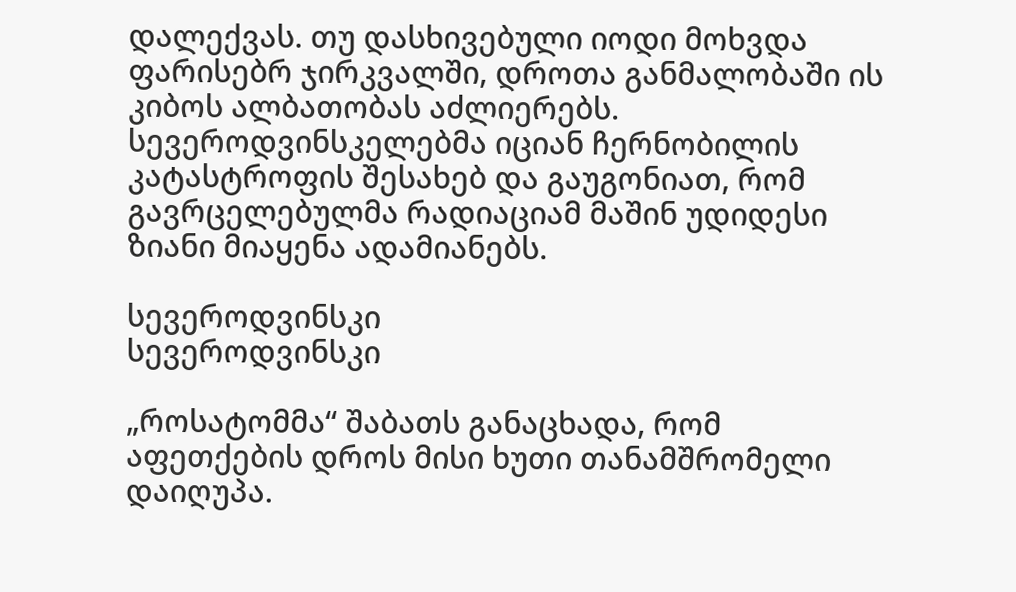დალექვას. თუ დასხივებული იოდი მოხვდა ფარისებრ ჯირკვალში, დროთა განმალობაში ის კიბოს ალბათობას აძლიერებს. სევეროდვინსკელებმა იციან ჩერნობილის კატასტროფის შესახებ და გაუგონიათ, რომ გავრცელებულმა რადიაციამ მაშინ უდიდესი ზიანი მიაყენა ადამიანებს.

სევეროდვინსკი
სევეროდვინსკი

„როსატომმა“ შაბათს განაცხადა, რომ აფეთქების დროს მისი ხუთი თანამშრომელი დაიღუპა.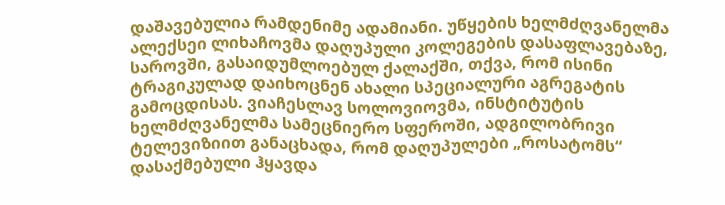დაშავებულია რამდენიმე ადამიანი. უწყების ხელმძღვანელმა ალექსეი ლიხაჩოვმა დაღუპული კოლეგების დასაფლავებაზე, საროვში, გასაიდუმლოებულ ქალაქში, თქვა, რომ ისინი ტრაგიკულად დაიხოცნენ ახალი სპეციალური აგრეგატის გამოცდისას. ვიაჩესლავ სოლოვიოვმა, ინსტიტუტის ხელმძღვანელმა სამეცნიერო სფეროში, ადგილობრივი ტელევიზიით განაცხადა, რომ დაღუპულები „როსატომს“ დასაქმებული ჰყავდა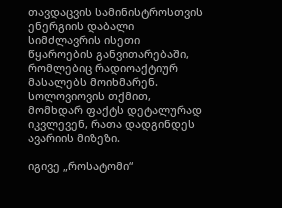თავდაცვის სამინისტროსთვის ენერგიის დაბალი სიმძლავრის ისეთი წყაროების განვითარებაში, რომლებიც რადიოაქტიურ მასალებს მოიხმარენ. სოლოვიოვის თქმით, მომხდარ ფაქტს დეტალურად იკვლევენ, რათა დადგინდეს ავარიის მიზეზი.

იგივე „როსატომი“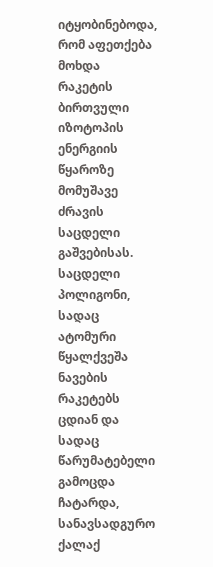იტყობინებოდა, რომ აფეთქება მოხდა რაკეტის ბირთვული იზოტოპის ენერგიის წყაროზე მომუშავე ძრავის საცდელი გაშვებისას. საცდელი პოლიგონი, სადაც ატომური წყალქვეშა ნავების რაკეტებს ცდიან და სადაც წარუმატებელი გამოცდა ჩატარდა, სანავსადგურო ქალაქ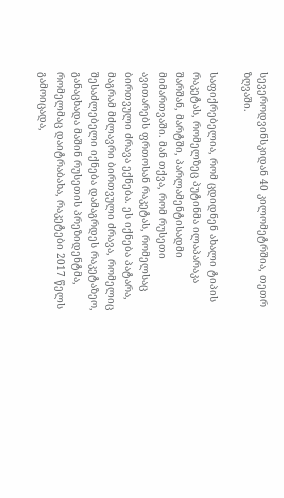სევეროდვინსკიდან 40 კილომეტრშია, თეთრ ზღვაში.

საფიქრებელია, რომ ცდიდნენ ახალი ტიპის რაკეტას, რომელზეც პუტინმა ილაპარაკა შარშან, მარტში, პარლამენტისადმი მიმართვაში. მან თქვა, რომ რუსეთი ავითარებს ფრთოსან რაკეტას, რომელსაც ბირთვული ძრავა ექნება. ეს იქნება პატარა, მაგრამ მძლავრი ბირთვული ძრავა, რომელიც შესაძლებელი იქნება დამაგრდეს რაკეტაზეო, განაცხადა მაშინ რუსეთის პრეზიდენტმა, რომელმაც დაიტრაბახა, რაკეტები 2017 წელს გამოიცადა,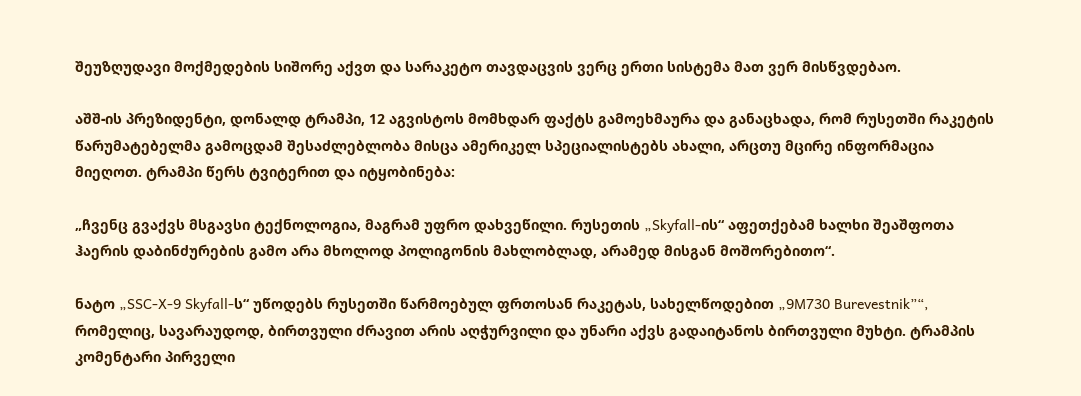შეუზღუდავი მოქმედების სიშორე აქვთ და სარაკეტო თავდაცვის ვერც ერთი სისტემა მათ ვერ მისწვდებაო.

აშშ-ის პრეზიდენტი, დონალდ ტრამპი, 12 აგვისტოს მომხდარ ფაქტს გამოეხმაურა და განაცხადა, რომ რუსეთში რაკეტის წარუმატებელმა გამოცდამ შესაძლებლობა მისცა ამერიკელ სპეციალისტებს ახალი, არცთუ მცირე ინფორმაცია მიეღოთ. ტრამპი წერს ტვიტერით და იტყობინება:

„ჩვენც გვაქვს მსგავსი ტექნოლოგია, მაგრამ უფრო დახვეწილი. რუსეთის „Skyfall-ის“ აფეთქებამ ხალხი შეაშფოთა ჰაერის დაბინძურების გამო არა მხოლოდ პოლიგონის მახლობლად, არამედ მისგან მოშორებითო“.

ნატო „SSC-X-9 Skyfall-ს“ უწოდებს რუსეთში წარმოებულ ფრთოსან რაკეტას, სახელწოდებით „9M730 Burevestnik”“, რომელიც, სავარაუდოდ, ბირთვული ძრავით არის აღჭურვილი და უნარი აქვს გადაიტანოს ბირთვული მუხტი. ტრამპის კომენტარი პირველი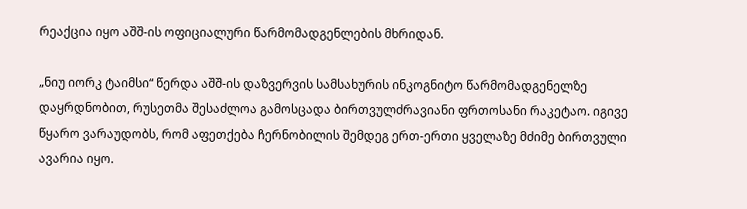რეაქცია იყო აშშ-ის ოფიციალური წარმომადგენლების მხრიდან.

„ნიუ იორკ ტაიმსი“ წერდა აშშ-ის დაზვერვის სამსახურის ინკოგნიტო წარმომადგენელზე დაყრდნობით, რუსეთმა შესაძლოა გამოსცადა ბირთვულძრავიანი ფრთოსანი რაკეტაო. იგივე წყარო ვარაუდობს, რომ აფეთქება ჩერნობილის შემდეგ ერთ-ერთი ყველაზე მძიმე ბირთვული ავარია იყო.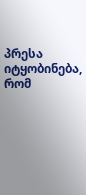პრესა იტყობინება, რომ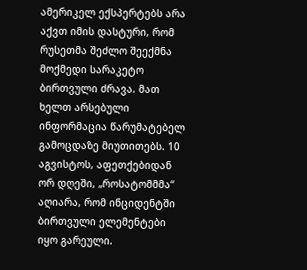ამერიკელ ექსპერტებს არა აქვთ იმის დასტური, რომ რუსეთმა შეძლო შეექმნა მოქმედი სარაკეტო ბირთვული ძრავა. მათ ხელთ არსებული ინფორმაცია წარუმატებელ გამოცდაზე მიუთითებს. 10 აგვისტოს, აფეთქებიდან ორ დღეში, „როსატომმმა“ აღიარა, რომ ინციდენტში ბირთვული ელემენტები იყო გარეული.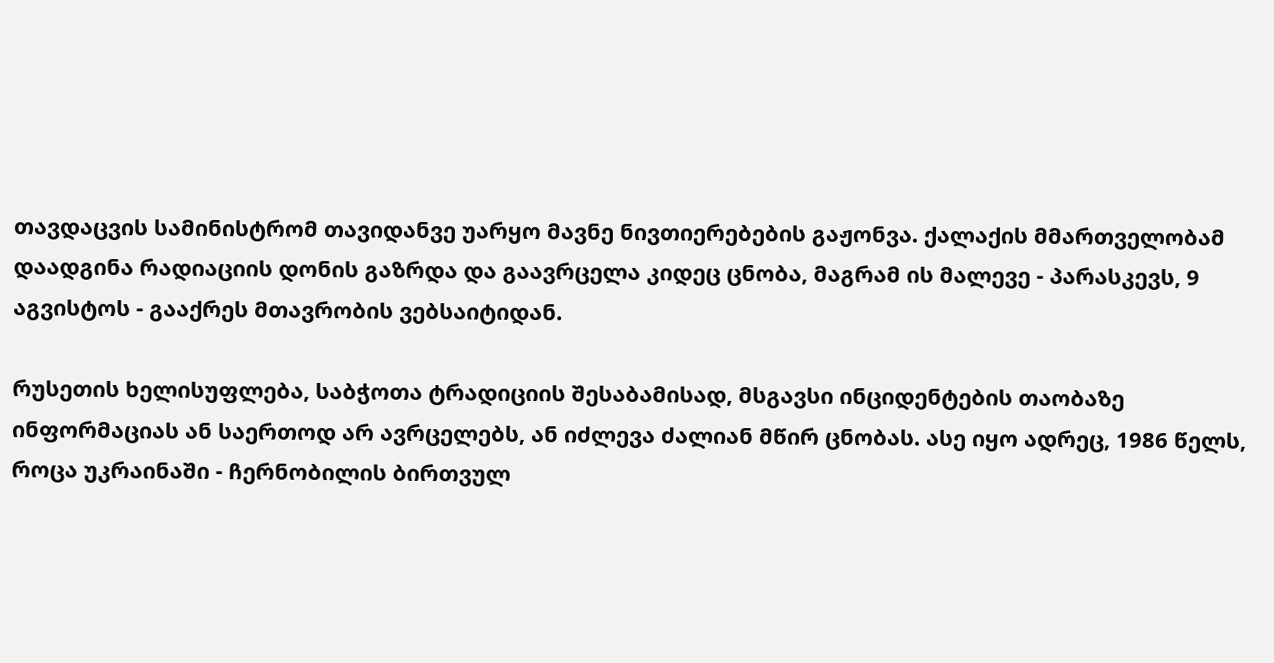თავდაცვის სამინისტრომ თავიდანვე უარყო მავნე ნივთიერებების გაჟონვა. ქალაქის მმართველობამ დაადგინა რადიაციის დონის გაზრდა და გაავრცელა კიდეც ცნობა, მაგრამ ის მალევე - პარასკევს, 9 აგვისტოს - გააქრეს მთავრობის ვებსაიტიდან.

რუსეთის ხელისუფლება, საბჭოთა ტრადიციის შესაბამისად, მსგავსი ინციდენტების თაობაზე ინფორმაციას ან საერთოდ არ ავრცელებს, ან იძლევა ძალიან მწირ ცნობას. ასე იყო ადრეც, 1986 წელს, როცა უკრაინაში - ჩერნობილის ბირთვულ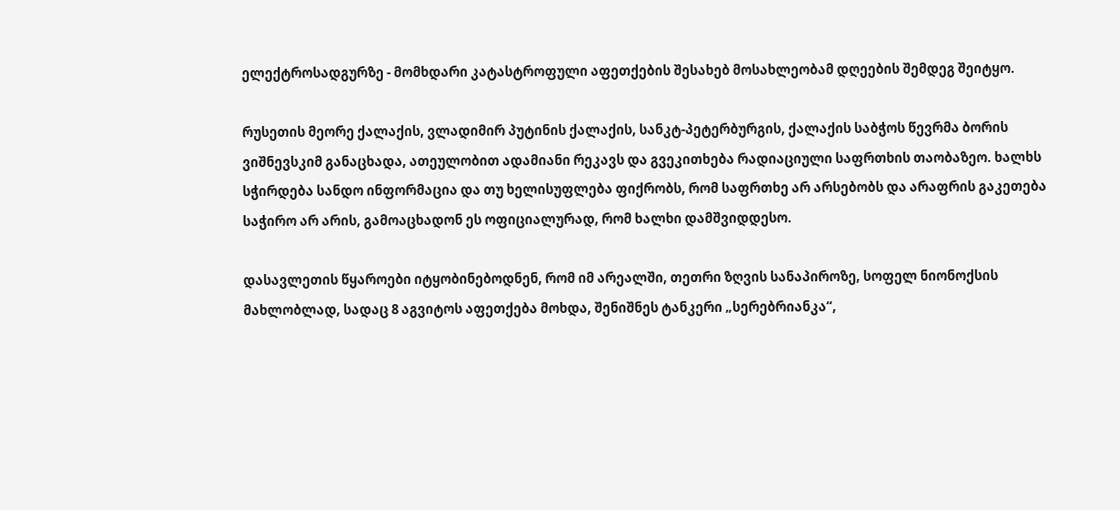ელექტროსადგურზე - მომხდარი კატასტროფული აფეთქების შესახებ მოსახლეობამ დღეების შემდეგ შეიტყო.

რუსეთის მეორე ქალაქის, ვლადიმირ პუტინის ქალაქის, სანკტ-პეტერბურგის, ქალაქის საბჭოს წევრმა ბორის ვიშნევსკიმ განაცხადა, ათეულობით ადამიანი რეკავს და გვეკითხება რადიაციული საფრთხის თაობაზეო. ხალხს სჭირდება სანდო ინფორმაცია და თუ ხელისუფლება ფიქრობს, რომ საფრთხე არ არსებობს და არაფრის გაკეთება საჭირო არ არის, გამოაცხადონ ეს ოფიციალურად, რომ ხალხი დამშვიდდესო.

დასავლეთის წყაროები იტყობინებოდნენ, რომ იმ არეალში, თეთრი ზღვის სანაპიროზე, სოფელ ნიონოქსის მახლობლად, სადაც 8 აგვიტოს აფეთქება მოხდა, შენიშნეს ტანკერი „სერებრიანკა“,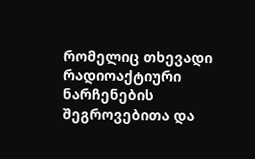რომელიც თხევადი რადიოაქტიური ნარჩენების შეგროვებითა და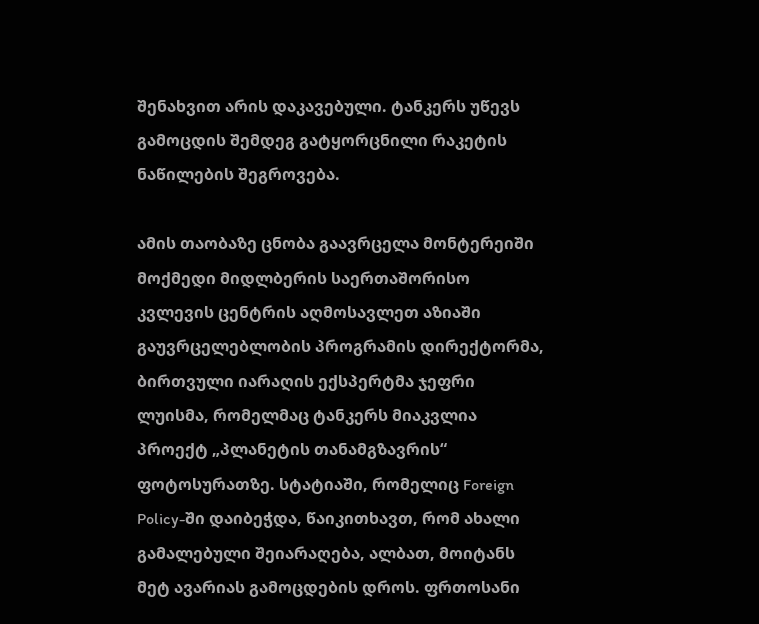შენახვით არის დაკავებული. ტანკერს უწევს გამოცდის შემდეგ გატყორცნილი რაკეტის ნაწილების შეგროვება.

ამის თაობაზე ცნობა გაავრცელა მონტერეიში მოქმედი მიდლბერის საერთაშორისო კვლევის ცენტრის აღმოსავლეთ აზიაში გაუვრცელებლობის პროგრამის დირექტორმა, ბირთვული იარაღის ექსპერტმა ჯეფრი ლუისმა, რომელმაც ტანკერს მიაკვლია პროექტ „პლანეტის თანამგზავრის“ ფოტოსურათზე. სტატიაში, რომელიც Foreign Policy-ში დაიბეჭდა, წაიკითხავთ, რომ ახალი გამალებული შეიარაღება, ალბათ, მოიტანს მეტ ავარიას გამოცდების დროს. ფრთოსანი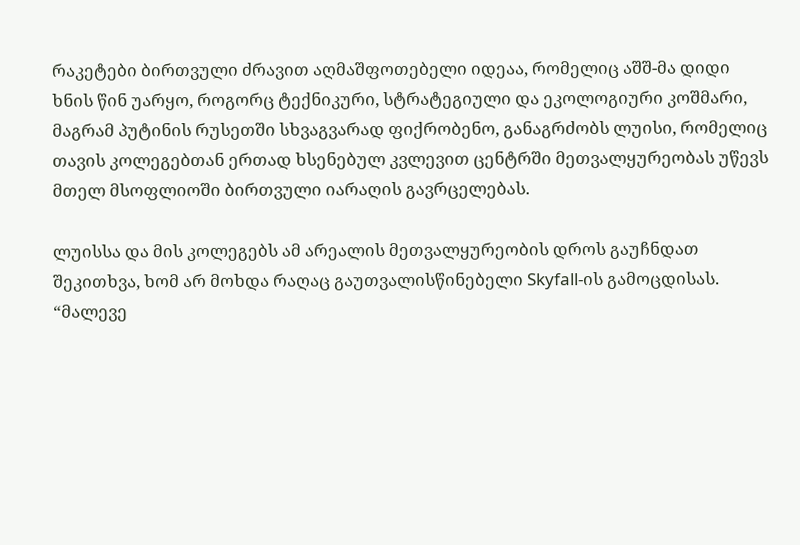რაკეტები ბირთვული ძრავით აღმაშფოთებელი იდეაა, რომელიც აშშ-მა დიდი ხნის წინ უარყო, როგორც ტექნიკური, სტრატეგიული და ეკოლოგიური კოშმარი, მაგრამ პუტინის რუსეთში სხვაგვარად ფიქრობენო, განაგრძობს ლუისი, რომელიც თავის კოლეგებთან ერთად ხსენებულ კვლევით ცენტრში მეთვალყურეობას უწევს მთელ მსოფლიოში ბირთვული იარაღის გავრცელებას.

ლუისსა და მის კოლეგებს ამ არეალის მეთვალყურეობის დროს გაუჩნდათ შეკითხვა, ხომ არ მოხდა რაღაც გაუთვალისწინებელი Skyfall-ის გამოცდისას. “მალევე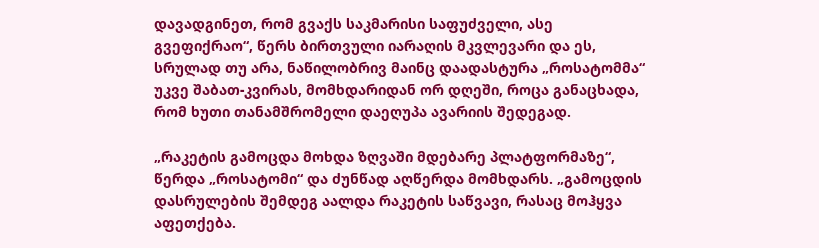დავადგინეთ, რომ გვაქს საკმარისი საფუძველი, ასე გვეფიქრაო“, წერს ბირთვული იარაღის მკვლევარი და ეს, სრულად თუ არა, ნაწილობრივ მაინც დაადასტურა „როსატომმა“ უკვე შაბათ-კვირას, მომხდარიდან ორ დღეში, როცა განაცხადა, რომ ხუთი თანამშრომელი დაეღუპა ავარიის შედეგად.

„რაკეტის გამოცდა მოხდა ზღვაში მდებარე პლატფორმაზე“, წერდა „როსატომი“ და ძუნწად აღწერდა მომხდარს. „გამოცდის დასრულების შემდეგ აალდა რაკეტის საწვავი, რასაც მოჰყვა აფეთქება.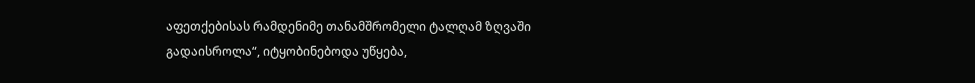აფეთქებისას რამდენიმე თანამშრომელი ტალღამ ზღვაში გადაისროლა“, იტყობინებოდა უწყება,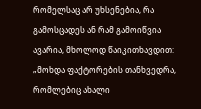რომელსაც არ უხსენებია, რა გამოსცადეს ან რამ გამოიწვია ავარია, მხოლოდ წაიკითხავდით: „მოხდა ფაქტორების თანხვედრა, რომლებიც ახალი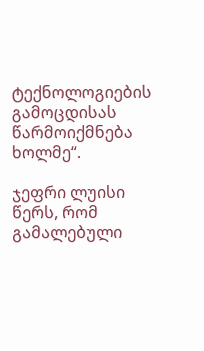ტექნოლოგიების გამოცდისას წარმოიქმნება ხოლმე“.

ჯეფრი ლუისი წერს, რომ გამალებული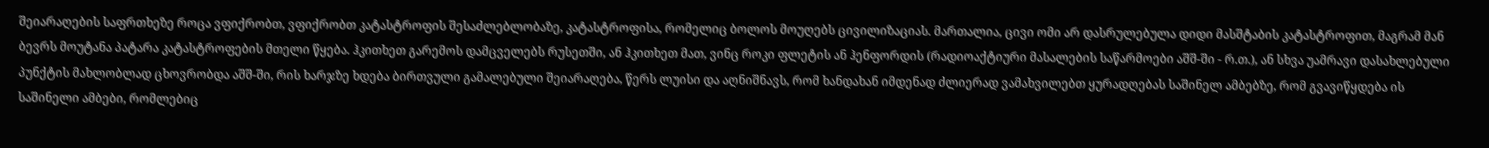შეიარაღების საფრთხეზე როცა ვფიქრობთ, ვფიქრობთ კატასტროფის შესაძლებლობაზე, კატასტროფისა, რომელიც ბოლოს მოუღებს ცივილიზაციას. მართალია, ცივი ომი არ დასრულებულა დიდი მასშტაბის კატასტროფით, მაგრამ მან ბევრს მოუტანა პატარა კატასტროფების მთელი წყება. ჰკითხეთ გარემოს დამცველებს რუსეთში, ან ჰკითხეთ მათ, ვინც როკი ფლეტის ან ჰენფორდის (რადიოაქტიური მასალების საწარმოები აშშ-ში - რ.თ.), ან სხვა უამრავი დასახლებული პუნქტის მახლობლად ცხოვრობდა აშშ-ში, რის ხარჯზე ხდება ბირთვული გამალებული შეიარაღება, წერს ლუისი და აღნიშნავს, რომ ხანდახან იმდენად ძლიერად ვამახვილებთ ყურადღებას საშინელ ამბებზე, რომ გვავიწყდება ის საშინელი ამბები, რომლებიც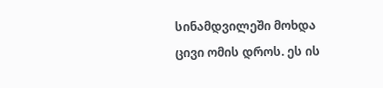სინამდვილეში მოხდა ცივი ომის დროს. ეს ის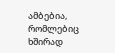ამბებია, რომლებიც ხშირად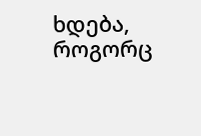ხდება, როგორც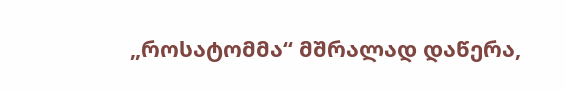„როსატომმა“ მშრალად დაწერა,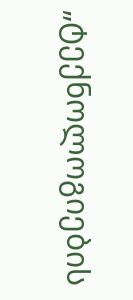„ტექნოლოგიების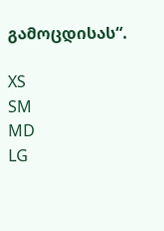გამოცდისას“.

XS
SM
MD
LG